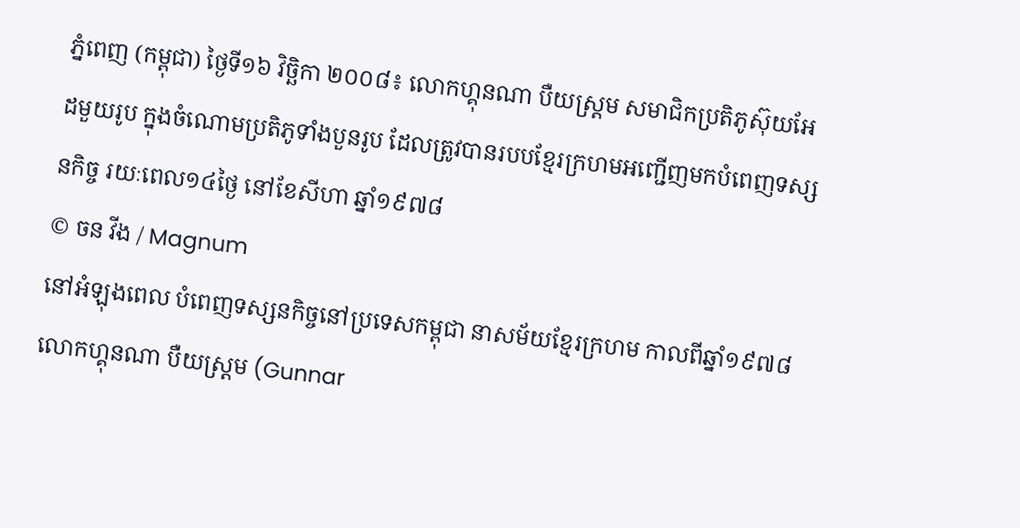ភ្នំពេញ (កម្ពុជា) ថ្ងៃទី១៦ វិច្ឆិកា ២០០៨៖ លោកហ្គុនណា បឺយស្រ្តម សមាជិកប្រតិភូស៊ុយអែដមួយរូប ក្នុងចំណោមប្រតិភូទាំងបួនរូប ដែលត្រូវបានរបបខ្មែរក្រហមអញ្ជើញមកបំពេញទស្សនកិច្ច រយៈពេល១៤ថ្ងៃ នៅខែសីហា ឆ្នាំ១៩៧៨
© ចន វីង / Magnum
នៅអំឡុងពេល បំពេញទស្សនកិច្ចនៅប្រទេសកម្ពុជា នាសម័យខ្មែរក្រហម កាលពីឆ្នាំ១៩៧៨ លោកហ្គុនណា បឺយស្រ្តម (Gunnar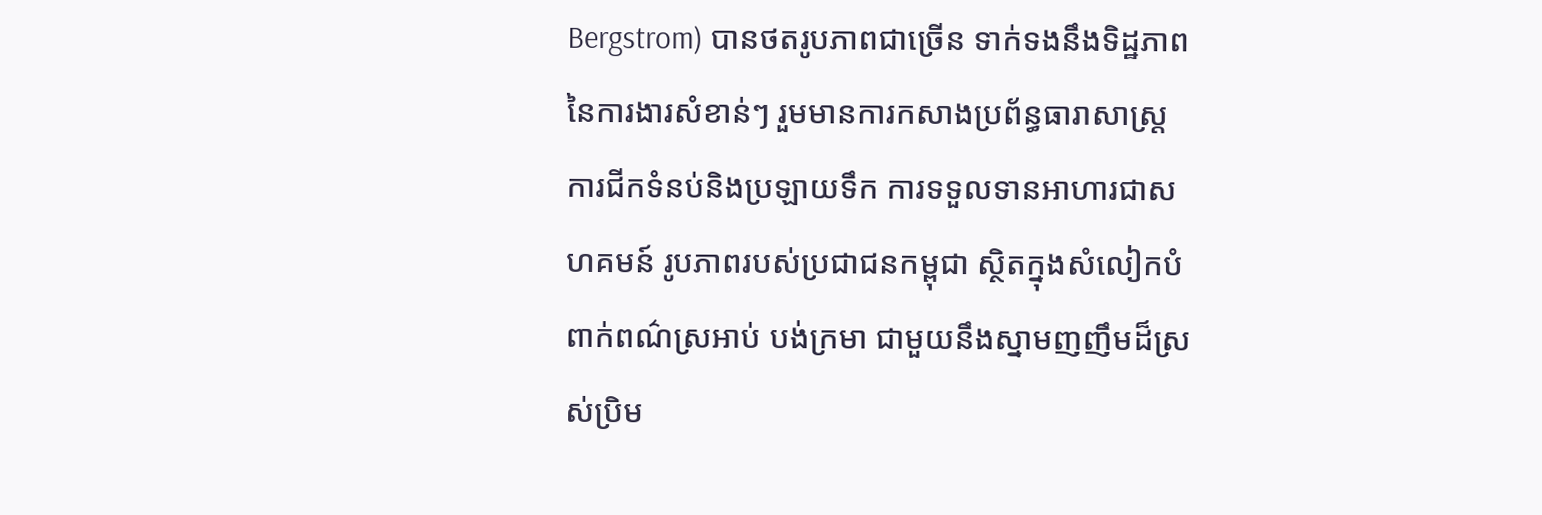Bergstrom) បានថតរូបភាពជាច្រើន ទាក់ទងនឹងទិដ្ឋភាពនៃការងារសំខាន់ៗ រួមមានការកសាងប្រព័ន្ធធារាសាស្រ្ត ការជីកទំនប់និងប្រឡាយទឹក ការទទួលទានអាហារជាសហគមន៍ រូបភាពរបស់ប្រជាជនកម្ពុជា ស្ថិតក្នុងសំលៀកបំពាក់ពណ៌ស្រអាប់ បង់ក្រមា ជាមួយនឹងស្នាមញញឹមដ៏ស្រស់ប្រិម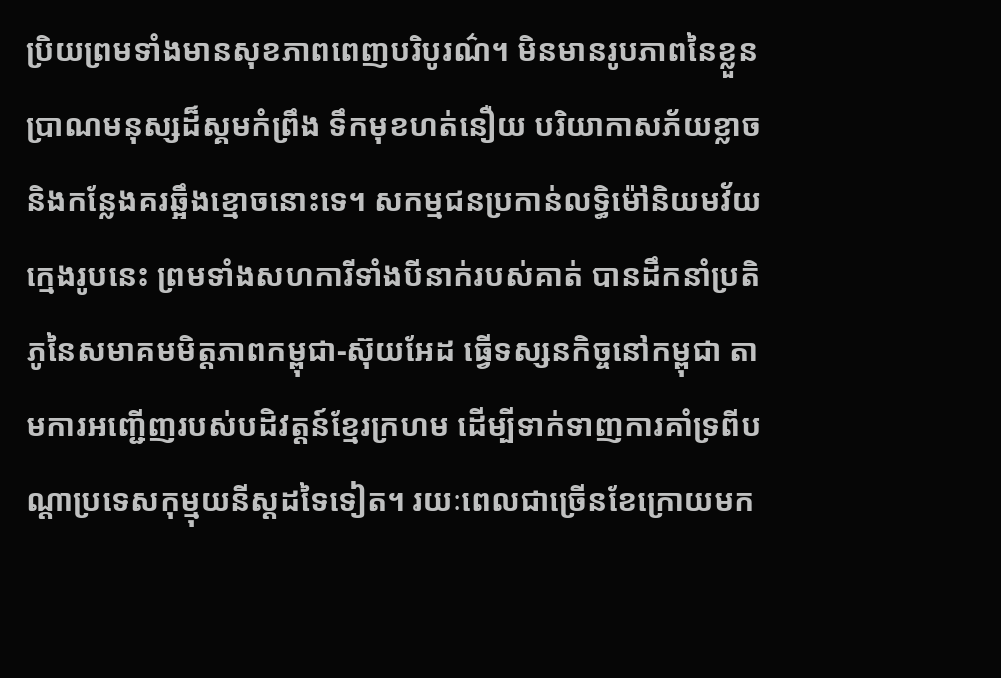ប្រិយព្រមទាំងមានសុខភាពពេញបរិបូរណ៌។ មិនមានរូបភាពនៃខ្លួនប្រាណមនុស្សដ៏ស្គមកំព្រឹង ទឹកមុខហត់នឿយ បរិយាកាសភ័យខ្លាច និងកន្លែងគរឆ្អឹងខ្មោចនោះទេ។ សកម្មជនប្រកាន់លទ្ធិម៉ៅនិយមវ័យក្មេងរូបនេះ ព្រមទាំងសហការីទាំងបីនាក់របស់គាត់ បានដឹកនាំប្រតិភូនៃសមាគមមិត្តភាពកម្ពុជា-ស៊ុយអែដ ធ្វើទស្សនកិច្ចនៅកម្ពុជា តាមការអញ្ជើញរបស់បដិវត្តន៍ខ្មែរក្រហម ដើម្បីទាក់ទាញការគាំទ្រពីបណ្តាប្រទេសកុម្មុយនីស្តដទៃទៀត។ រយៈពេលជាច្រើនខែក្រោយមក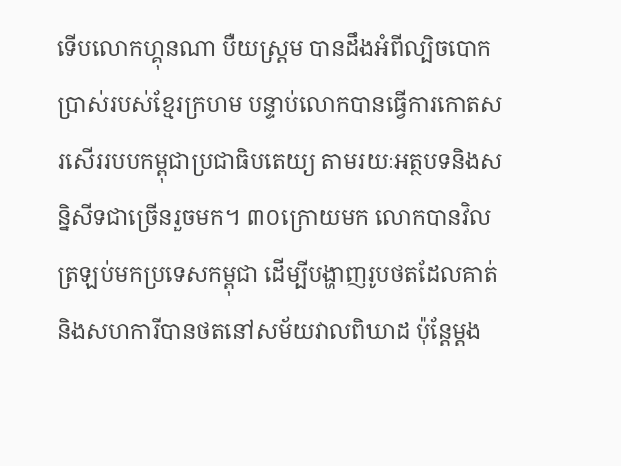ទើបលោកហ្គុនណា បឺយស្រ្តម បានដឹងអំពីល្បិចបោកប្រាស់របស់ខ្មែរក្រហម បន្ទាប់លោកបានធ្វើការកោតសរសើររបបកម្ពុជាប្រជាធិបតេយ្យ តាមរយៈអត្ថបទនិងសន្និសីទជាច្រើនរួចមក។ ៣០ក្រោយមក លោកបានវិលត្រឡប់មកប្រទេសកម្ពុជា ដើម្បីបង្ហាញរូបថតដែលគាត់និងសហការីបានថតនៅសម័យវាលពិឃាដ ប៉ុន្តែម្តង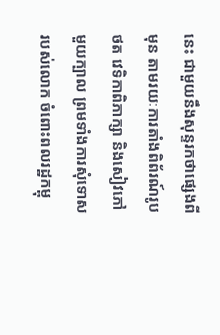នេះ ជាមួយនឹងសុន្ទរកថាផ្សេងពីមុន តាមរយៈការតាំងពិព័រណ៍រូបថត វេទិកាពិភាក្សា និងសៀវភៅមួយក្បាល ព្រមទាំងការសុំទោសរបស់លោក ចំពោះពលរដ្ឋកម្ពុ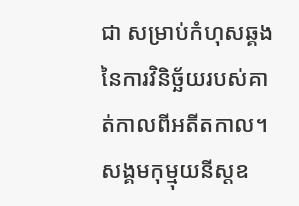ជា សម្រាប់កំហុសឆ្គងនៃការវិនិច្ឆ័យរបស់គាត់កាលពីអតីតកាល។
សង្គមកុម្មុយនីស្តឧ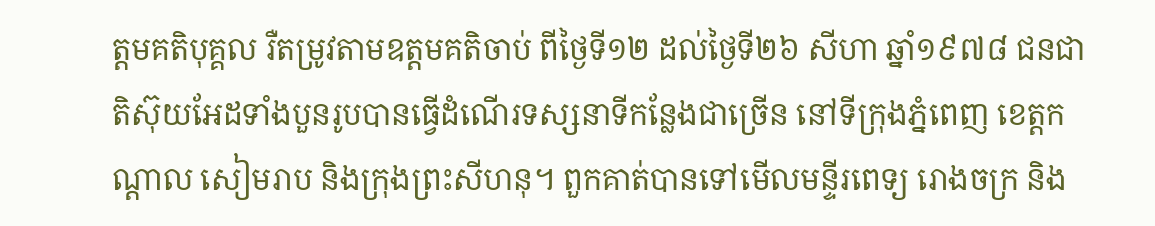ត្តមគតិបុគ្គល រឺតម្រូវតាមឧត្តមគតិចាប់ ពីថ្ងៃទី១២ ដល់ថ្ងៃទី២៦ សីហា ឆ្នាំ១៩៧៨ ជនជាតិស៊ុយអែដទាំងបួនរូបបានធ្វើដំណើរទស្សនាទីកន្លែងជាច្រើន នៅទីក្រុងភ្នំពេញ ខេត្តកណ្តាល សៀមរាប និងក្រុងព្រះសីហនុ។ ពួកគាត់បានទៅមើលមន្ទីរពេទ្យ រោងចក្រ និង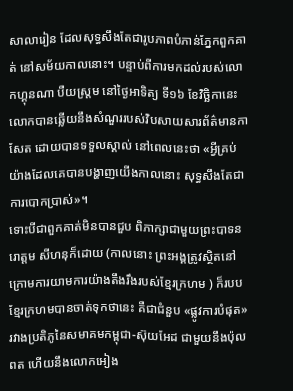សាលារៀន ដែលសុទ្ធសឹងតែជារូបភាពបំភាន់ភ្នែកពួកគាត់ នៅសម័យកាលនោះ។ បន្ទាប់ពីការមកដល់របស់លោកហ្គុនណា បឺយស្រ្តម នៅថ្ងៃអាទិត្យ ទី១៦ ខែវិច្ឆិកានេះ លោកបានឆ្លើយនឹងសំណួររបស់វិបសាយសារព័ត៌មានកាសែត ដោយបានទទួលស្គាល់ នៅពេលនេះថា «អ្វីគ្រប់យ៉ាងដែលគេបានបង្ហាញយើងកាលនោះ សុទ្ធសឹងតែជាការបោកប្រាស់»។
ទោះបីជាពួកគាត់មិនបានជួប ពិភាក្សាជាមួយព្រះបាទនរោត្តម សីហនុក៏ដោយ (កាលនោះ ព្រះអង្គត្រូវស្ថិតនៅក្រោមការយាមការយ៉ាងតឹងរឹងរបស់ខ្មែរក្រហម ) ក៏របបខ្មែរក្រហមបានចាត់ទុកថានេះ គឺជាជំនួប «ផ្លូវការបំផុត» រវាងប្រតិភូនៃសមាគមកម្ពុជា-ស៊ុយអែដ ជាមួយនឹងប៉ុល ពត ហើយនឹងលោកអៀង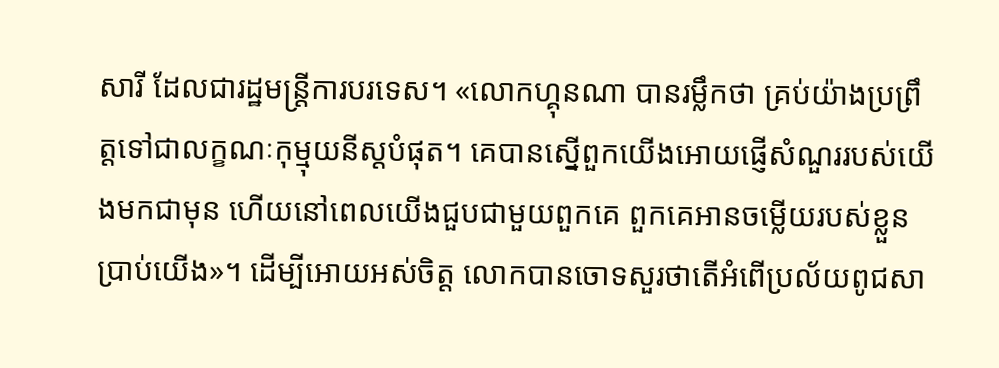សារី ដែលជារដ្ឋមន្រ្តីការបរទេស។ «លោកហ្គុនណា បានរម្លឹកថា គ្រប់យ៉ាងប្រព្រឹត្តទៅជាលក្ខណៈកុម្មុយនីស្តបំផុត។ គេបានស្នើពួកយើងអោយផ្ញើសំណួររបស់យើងមកជាមុន ហើយនៅពេលយើងជួបជាមួយពួកគេ ពួកគេអានចម្លើយរបស់ខ្លួនប្រាប់យើង»។ ដើម្បីអោយអស់ចិត្ត លោកបានចោទសួរថាតើអំពើប្រល័យពូជសា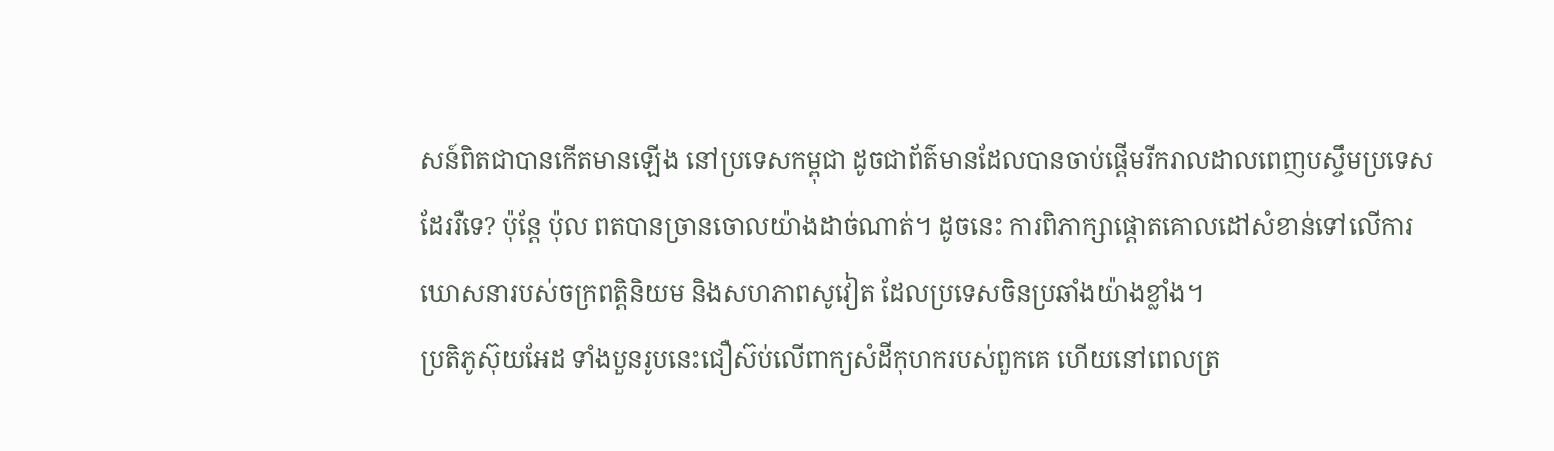សន៍ពិតជាបានកើតមានឡើង នៅប្រទេសកម្ពុជា ដូចជាព័ត៌មានដែលបានចាប់ផ្តើមរីករាលដាលពេញបស្ចឹមប្រទេស ដែររឺទេ? ប៉ុន្តែ ប៉ុល ពតបានច្រានចោលយ៉ាងដាច់ណាត់។ ដូចនេះ ការពិភាក្សាផ្តោតគោលដៅសំខាន់ទៅលើការឃោសនារបស់ចក្រពត្តិនិយម និងសហភាពសូវៀត ដែលប្រទេសចិនប្រឆាំងយ៉ាងខ្លាំង។
ប្រតិភូស៊ុយអែដ ទាំងបួនរូបនេះជឿស៊ប់លើពាក្យសំដីកុហករបស់ពួកគេ ហើយនៅពេលត្រ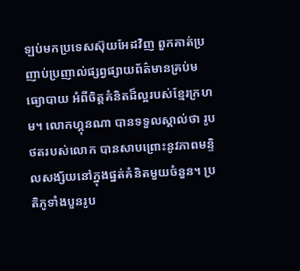ឡប់មកប្រទេសស៊ុយអែដវិញ ពួកគាត់ប្រញាប់ប្រញាល់ផ្សព្វផ្សាយព័ត៌មានគ្រប់មធ្យោបាយ អំពីចិត្តគំនិតដ៏ល្អរបស់ខ្មែរក្រហម។ លោកហ្គុនណា បានទទួលស្គាល់ថា រូបថតរបស់លោក បានសាបព្រោះនូវភាពមន្ទិលសង្ស័យនៅក្នុងផ្នត់គំនិតមួយចំនួន។ ប្រតិភូទាំងបួនរូប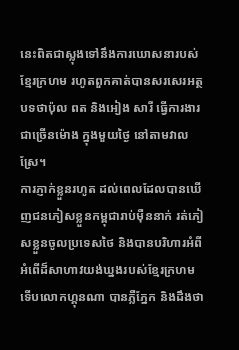នេះពិតជាស្លុងទៅនឹងការឃោសនារបស់ខ្មែរក្រហម រហូតពួកគាត់បានសរសេរអត្ថបទថាប៉ុល ពត និងអៀង សារី ធ្វើការងារជាច្រើនម៉ោង ក្នុងមួយថ្ងៃ នៅតាមវាលស្រែ។
ការភ្ញាក់ខ្លួនរហូត ដល់ពេលដែលបានឃើញជនភៀសខ្លួនកម្ពុជារាប់ម៉ឺននាក់ រត់ភៀសខ្លួនចូលប្រទេសថៃ និងបានបរិហារអំពីអំពើដ៏សាហាវយង់ឃ្នងរបស់ខ្មែរក្រហម ទើបលោកហ្គុនណា បានភ្លឺភ្នែក និងដឹងថា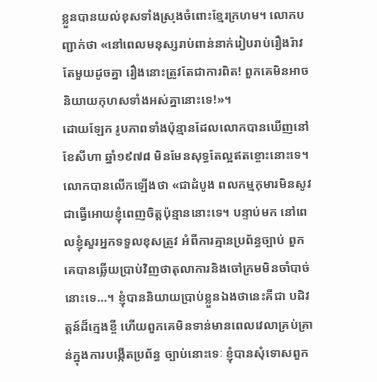ខ្លួនបានយល់ខុសទាំងស្រុងចំពោះខ្មែរក្រហម។ លោកបញ្ជាក់ថា «នៅពេលមនុស្សរាប់ពាន់នាក់រៀបរាប់រឿងរ៉ាវតែមួយដូចគ្នា រឿងនោះត្រូវតែជាការពិត! ពួកគេមិនអាចនិយាយកុហសទាំងអស់គ្នានោះទេ!»។
ដោយឡែក រូបភាពទាំងប៉ុន្មានដែលលោកបានឃើញនៅខែសីហា ឆ្នាំ១៩៧៨ មិនមែនសុទ្ធតែល្អឥតខ្ចោះនោះទេ។ លោកបានលើកឡើងថា «ជាដំបូង ពលកម្មកុមារមិនសូវជាធ្វើអោយខ្ញុំពេញចិត្តប៉ុន្មាននោះទេ។ បន្ទាប់មក នៅពេលខ្ញុំសួរអ្នកទទួលខុសត្រូវ អំពីការគ្មានប្រព័ន្ធច្បាប់ ពួកគេបានឆ្លើយប្រាប់វិញថាតុលាការនិងចៅក្រមមិនចាំបាច់នោះទេ…។ ខ្ញុំបាននិយាយប្រាប់ខ្លួនឯងថានេះគឺជា បដិវត្តន៍ដ៏ក្មេងខ្ចី ហើយពួកគេមិនទាន់មានពេលវេលាគ្រប់គ្រាន់ក្នុងការបង្កើតប្រព័ន្ធ ច្បាប់នោះទេៈ ខ្ញុំបានសុំទោសពួក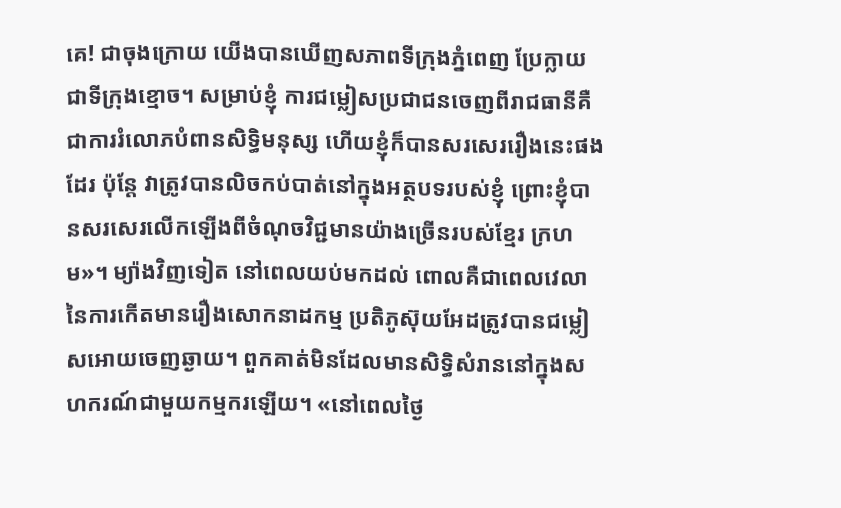គេ! ជាចុងក្រោយ យើងបានឃើញសភាពទីក្រុងភ្នំពេញ ប្រែក្លាយជាទីក្រុងខ្មោច។ សម្រាប់ខ្ញុំ ការជម្លៀសប្រជាជនចេញពីរាជធានីគឺជាការរំលោភបំពានសិទ្ធិមនុស្ស ហើយខ្ញុំក៏បានសរសេររឿងនេះផងដែរ ប៉ុន្តែ វាត្រូវបានលិចកប់បាត់នៅក្នុងអត្ថបទរបស់ខ្ញុំ ព្រោះខ្ញុំបានសរសេរលើកឡើងពីចំណុចវិជ្ជមានយ៉ាងច្រើនរបស់ខ្មែរ ក្រហម»។ ម្យ៉ាងវិញទៀត នៅពេលយប់មកដល់ ពោលគឺជាពេលវេលានៃការកើតមានរឿងសោកនាដកម្ម ប្រតិភូស៊ុយអែដត្រូវបានជម្លៀសអោយចេញឆ្ងាយ។ ពួកគាត់មិនដែលមានសិទ្ធិសំរាននៅក្នុងសហករណ៍ជាមួយកម្មករឡើយ។ «នៅពេលថ្ងៃ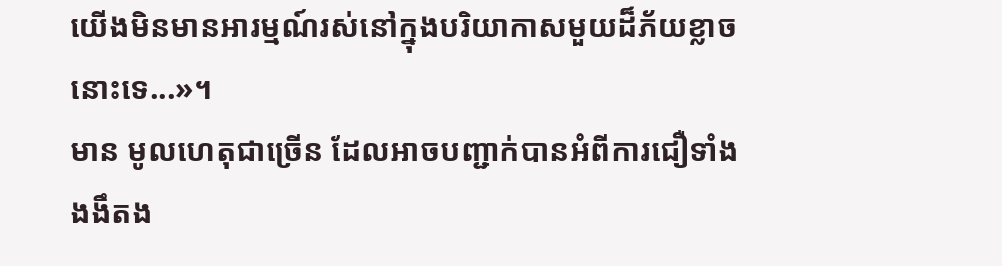យើងមិនមានអារម្មណ៍រស់នៅក្នុងបរិយាកាសមួយដ៏ភ័យខ្លាចនោះទេ...»។
មាន មូលហេតុជាច្រើន ដែលអាចបញ្ជាក់បានអំពីការជឿទាំងងងឹតង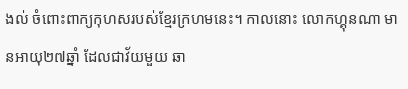ងល់ ចំពោះពាក្យកុហសរបស់ខ្មែរក្រហមនេះ។ កាលនោះ លោកហ្គុនណា មានអាយុ២៧ឆ្នាំ ដែលជាវ័យមួយ ឆា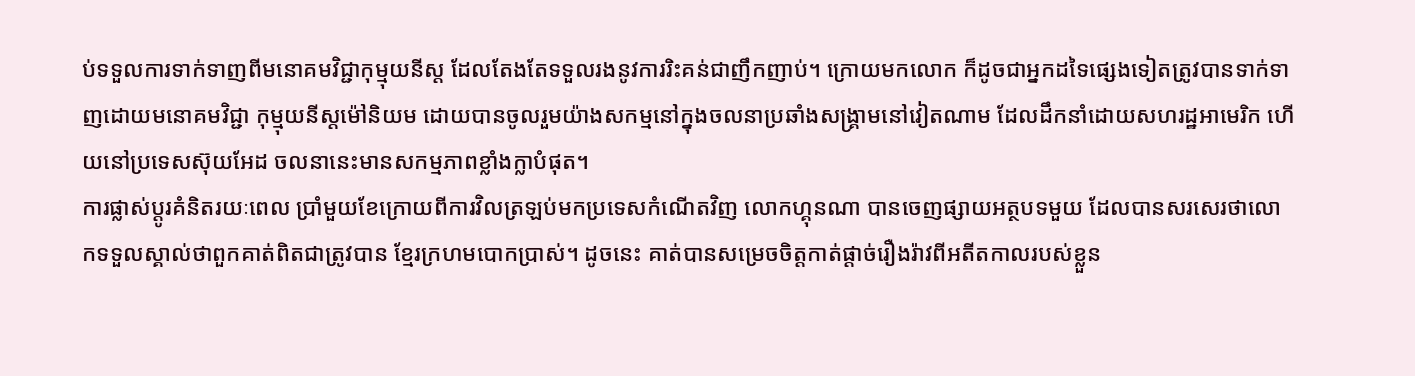ប់ទទួលការទាក់ទាញពីមនោគមវិជ្ជាកុម្មុយនីស្ត ដែលតែងតែទទួលរងនូវការរិះគន់ជាញឹកញាប់។ ក្រោយមកលោក ក៏ដូចជាអ្នកដទៃផ្សេងទៀតត្រូវបានទាក់ទាញដោយមនោគមវិជ្ជា កុម្មុយនីស្តម៉ៅនិយម ដោយបានចូលរួមយ៉ាងសកម្មនៅក្នុងចលនាប្រឆាំងសង្គ្រាមនៅវៀតណាម ដែលដឹកនាំដោយសហរដ្ឋអាមេរិក ហើយនៅប្រទេសស៊ុយអែដ ចលនានេះមានសកម្មភាពខ្លាំងក្លាបំផុត។
ការផ្លាស់ប្តូរគំនិតរយៈពេល ប្រាំមួយខែក្រោយពីការវិលត្រឡប់មកប្រទេសកំណើតវិញ លោកហ្គុនណា បានចេញផ្សាយអត្ថបទមួយ ដែលបានសរសេរថាលោកទទួលស្គាល់ថាពួកគាត់ពិតជាត្រូវបាន ខ្មែរក្រហមបោកប្រាស់។ ដូចនេះ គាត់បានសម្រេចចិត្តកាត់ផ្តាច់រឿងរ៉ាវពីអតីតកាលរបស់ខ្លួន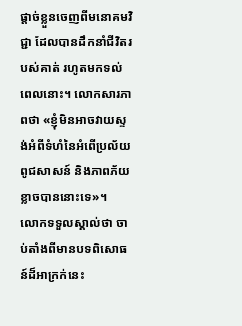ផ្តាច់ខ្លួនចេញពីមនោគមវិជ្ជា ដែលបានដឹកនាំជីវិតរបស់គាត់ រហូតមកទល់ពេលនោះ។ លោកសារភាពថា «ខ្ញុំមិនអាចវាយស្ទង់អំពីទំហំនៃអំពើប្រល័យពូជសាសន៍ និងភាពភ័យខ្លាចបាននោះទេ»។
លោកទទួលស្គាល់ថា ចាប់តាំងពីមានបទពិសោធន៍ដ៏អាក្រក់នេះ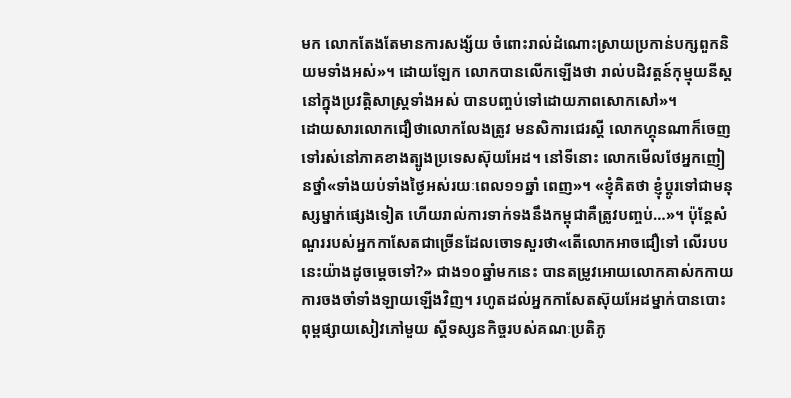មក លោកតែងតែមានការសង្ស័យ ចំពោះរាល់ដំណោះស្រាយប្រកាន់បក្សពួកនិយមទាំងអស់»។ ដោយឡែក លោកបានលើកឡើងថា រាល់បដិវត្តន៍កុម្មុយនីស្តនៅក្នុងប្រវត្តិសាស្រ្តទាំងអស់ បានបញ្ចប់ទៅដោយភាពសោកសៅ»។
ដោយសារលោកជឿថាលោកលែងត្រូវ មនសិការជេរស្តី លោកហ្គុនណាក៏ចេញទៅរស់នៅភាគខាងត្បូងប្រទេសស៊ុយអែដ។ នៅទីនោះ លោកមើលថែអ្នកញៀនថ្នាំ«ទាំងយប់ទាំងថ្ងៃអស់រយៈពេល១១ឆ្នាំ ពេញ»។ «ខ្ញុំគិតថា ខ្ញុំប្តូរទៅជាមនុស្សម្នាក់ផ្សេងទៀត ហើយរាល់ការទាក់ទងនឹងកម្ពុជាគឺត្រូវបញ្ចប់…»។ ប៉ុន្តែសំណួររបស់អ្នកកាសែតជាច្រើនដែលចោទសួរថា«តើលោកអាចជឿទៅ លើរបបនេះយ៉ាងដូចម្តេចទៅ?» ជាង១០ឆ្នាំមកនេះ បានតម្រូវអោយលោកគាស់កកាយការចងចាំទាំងឡាយឡើងវិញ។ រហូតដល់អ្នកកាសែតស៊ុយអែដម្នាក់បានបោះពុម្ពផ្សាយសៀវភៅមួយ ស្តីទស្សនកិច្ចរបស់គណៈប្រតិភូ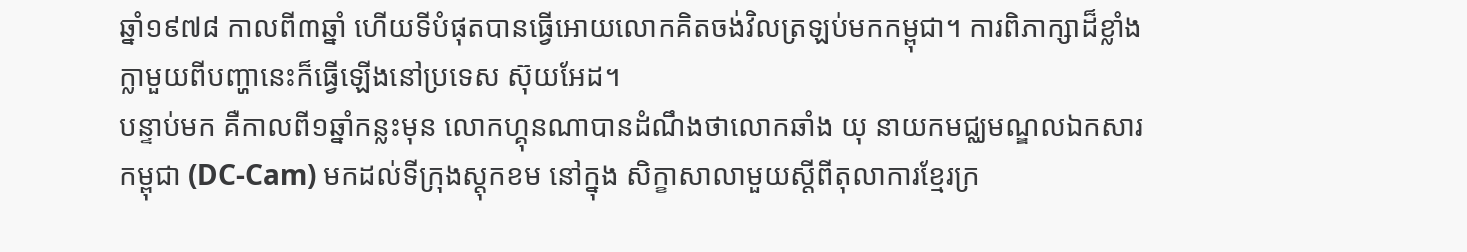ឆ្នាំ១៩៧៨ កាលពី៣ឆ្នាំ ហើយទីបំផុតបានធ្វើអោយលោកគិតចង់វិលត្រឡប់មកកម្ពុជា។ ការពិភាក្សាដ៏ខ្លាំងក្លាមួយពីបញ្ហានេះក៏ធ្វើឡើងនៅប្រទេស ស៊ុយអែដ។
បន្ទាប់មក គឺកាលពី១ឆ្នាំកន្លះមុន លោកហ្គុនណាបានដំណឹងថាលោកឆាំង យុ នាយកមជ្ឈមណ្ឌលឯកសារកម្ពុជា (DC-Cam) មកដល់ទីក្រុងស្តុកខម នៅក្នុង សិក្ខាសាលាមួយស្តីពីតុលាការខ្មែរក្រ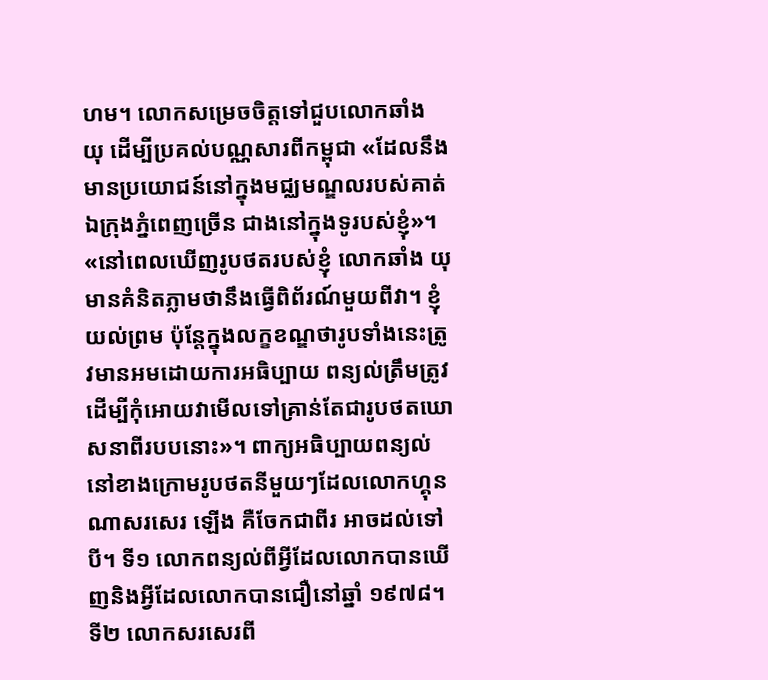ហម។ លោកសម្រេចចិត្តទៅជួបលោកឆាំង យុ ដើម្បីប្រគល់បណ្ណសារពីកម្ពុជា «ដែលនឹងមានប្រយោជន៍នៅក្នុងមជ្ឈមណ្ឌលរបស់គាត់ឯក្រុងភ្នំពេញច្រើន ជាងនៅក្នុងទូរបស់ខ្ញុំ»។
«នៅពេលឃើញរូបថតរបស់ខ្ញុំ លោកឆាំង យុ មានគំនិតភ្លាមថានឹងធ្វើពិព័រណ៍មួយពីវា។ ខ្ញុំយល់ព្រម ប៉ុន្តែក្នុងលក្ខខណ្ឌថារូបទាំងនេះត្រូវមានអមដោយការអធិប្បាយ ពន្យល់ត្រឹមត្រូវ ដើម្បីកុំអោយវាមើលទៅគ្រាន់តែជារូបថតឃោសនាពីរបបនោះ»។ ពាក្យអធិប្បាយពន្យល់នៅខាងក្រោមរូបថតនីមួយៗដែលលោកហ្គុនណាសរសេរ ឡើង គឺចែកជាពីរ អាចដល់ទៅបី។ ទី១ លោកពន្យល់ពីអ្វីដែលលោកបានឃើញនិងអ្វីដែលលោកបានជឿនៅឆ្នាំ ១៩៧៨។ ទី២ លោកសរសេរពី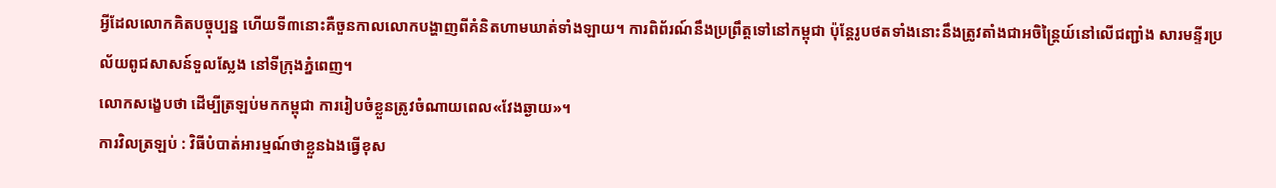អ្វីដែលលោកគិតបច្ចុប្បន្ន ហើយទី៣នោះគឺចួនកាលលោកបង្ហាញពីគំនិតហាមឃាត់ទាំងឡាយ។ ការពិព័រណ៍នឹងប្រព្រឹត្តទៅនៅកម្ពុជា ប៉ុន្តែរូបថតទាំងនោះនឹងត្រូវតាំងជាអចិន្ត្រៃយ៍នៅលើជញ្ជាំង សារមន្ទីរប្រល័យពូជសាសន៍ទួលស្លែង នៅទីក្រុងភ្នំពេញ។
លោកសង្ខេបថា ដើម្បីត្រឡប់មកកម្ពុជា ការរៀបចំខ្លួនត្រូវចំណាយពេល«វែងឆ្ងាយ»។
ការវិលត្រឡប់ : វិធីបំបាត់អារម្មណ៍ថាខ្លួនឯងធ្វើខុស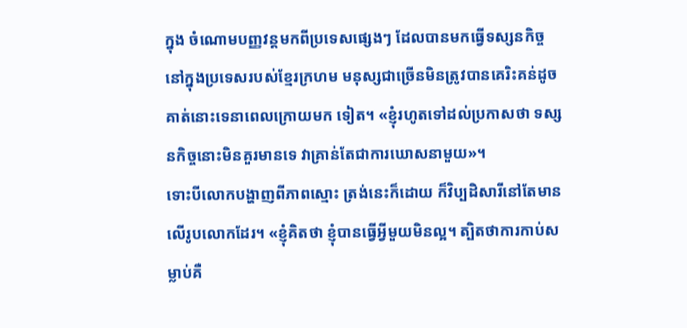ក្នុង ចំណោមបញ្ញវន្តមកពីប្រទេសផ្សេងៗ ដែលបានមកធ្វើទស្សនកិច្ចនៅក្នុងប្រទេសរបស់ខ្មែរក្រហម មនុស្សជាច្រើនមិនត្រូវបានគេរិះគន់ដូចគាត់នោះទេនាពេលក្រោយមក ទៀត។ «ខ្ញុំរហូតទៅដល់ប្រកាសថា ទស្សនកិច្ចនោះមិនគួរមានទេ វាគ្រាន់តែជាការឃោសនាមួយ»។
ទោះបីលោកបង្ហាញពីភាពស្មោះ ត្រង់នេះក៏ដោយ ក៏វិប្បដិសារីនៅតែមានលើរូបលោកដែរ។ «ខ្ញុំគិតថា ខ្ញុំបានធ្វើអ្វីមួយមិនល្អ។ ត្បិតថាការកាប់សម្លាប់គឺ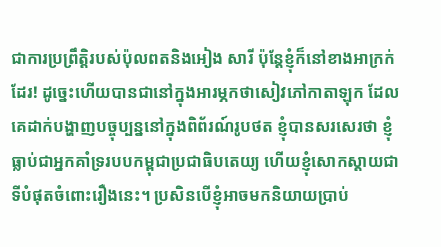ជាការប្រព្រឹត្តិរបស់ប៉ុលពតនិងអៀង សារី ប៉ុន្តែខ្ញុំក៏នៅខាងអាក្រក់ដែរ! ដូច្នេះហើយបានជានៅក្នុងអារម្ភកថាសៀវភៅកាតាឡុក ដែលគេដាក់បង្ហាញបច្ចុប្បន្ននៅក្នុងពិព័រណ៍រូបថត ខ្ញុំបានសរសេរថា ខ្ញុំធ្លាប់ជាអ្នកគាំទ្ររបបកម្ពុជាប្រជាធិបតេយ្យ ហើយខ្ញុំសោកស្តាយជាទីបំផុតចំពោះរឿងនេះ។ ប្រសិនបើខ្ញុំអាចមកនិយាយប្រាប់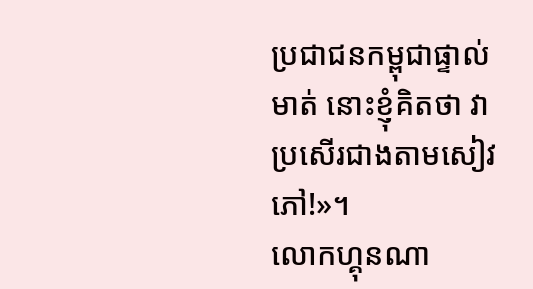ប្រជាជនកម្ពុជាផ្ទាល់មាត់ នោះខ្ញុំគិតថា វាប្រសើរជាងតាមសៀវភៅ!»។
លោកហ្គុនណា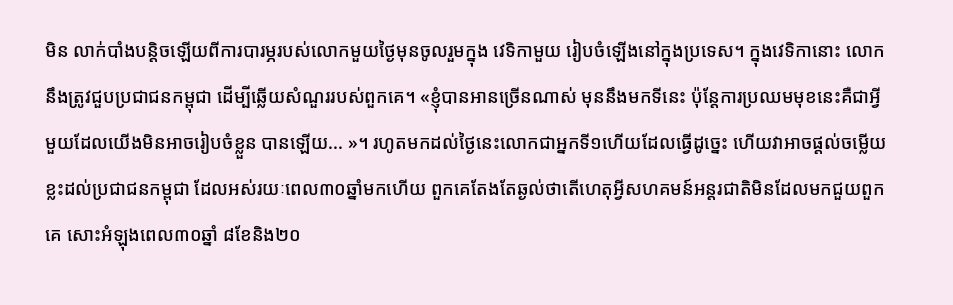មិន លាក់បាំងបន្តិចឡើយពីការបារម្ភរបស់លោកមួយថ្ងៃមុនចូលរួមក្នុង វេទិកាមួយ រៀបចំឡើងនៅក្នុងប្រទេស។ ក្នុងវេទិកានោះ លោកនឹងត្រូវជួបប្រជាជនកម្ពុជា ដើម្បីឆ្លើយសំណួររបស់ពួកគេ។ «ខ្ញុំបានអានច្រើនណាស់ មុននឹងមកទីនេះ ប៉ុន្តែការប្រឈមមុខនេះគឺជាអ្វីមួយដែលយើងមិនអាចរៀបចំខ្លួន បានឡើយ... »។ រហូតមកដល់ថ្ងៃនេះលោកជាអ្នកទី១ហើយដែលធ្វើដូច្នេះ ហើយវាអាចផ្តល់ចម្លើយខ្លះដល់ប្រជាជនកម្ពុជា ដែលអស់រយៈពេល៣០ឆ្នាំមកហើយ ពួកគេតែងតែឆ្ងល់ថាតើហេតុអ្វីសហគមន៍អន្តរជាតិមិនដែលមកជួយពួកគេ សោះអំឡុងពេល៣០ឆ្នាំ ៨ខែនិង២០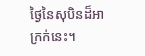ថ្ងៃនៃសុបិនដ៏អាក្រក់នេះ។